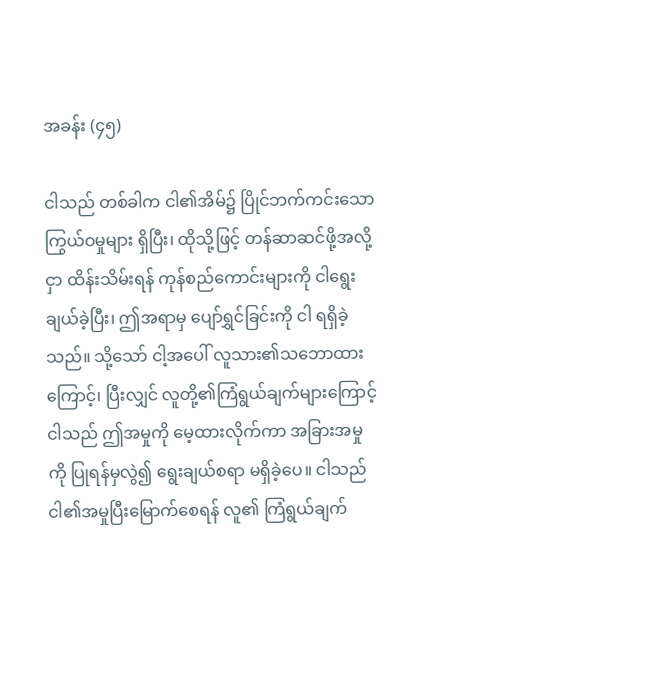အခန်း (၄၅)

ငါသည် တစ်ခါက ငါ၏အိမ်၌ ပြိုင်ဘက်ကင်းသော ကြွယ်ဝမှုများ ရှိပြီး၊ ထိုသို့ဖြင့် တန်ဆာဆင်ဖို့အလို့ငှာ ထိန်းသိမ်းရန် ကုန်စည်ကောင်းများကို ငါရွေးချယ်ခဲ့ပြီး၊ ဤအရာမှ ပျော်ရွှင်ခြင်းကို ငါ ရရှိခဲ့သည်။ သို့သော် ငါ့အပေါ် လူသား၏သဘောထားကြောင့်၊ ပြီးလျှင် လူတို့၏ကြံရွယ်ချက်များကြောင့် ငါသည် ဤအမှုကို မေ့ထားလိုက်ကာ အခြားအမှုကို ပြုရန်မှလွဲ၍ ရွေးချယ်စရာ မရှိခဲ့ပေ။ ငါသည် ငါ၏အမှုပြီးမြောက်စေရန် လူ၏ ကြံရွယ်ချက်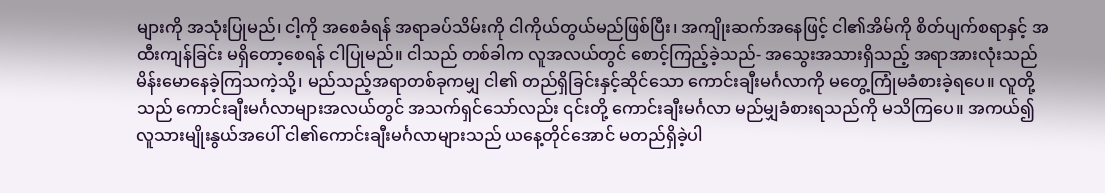များကို အသုံးပြုမည်၊ ငါ့ကို အစေခံရန် အရာခပ်သိမ်းကို ငါကိုယ်တွယ်မည်ဖြစ်ပြီး၊ အကျိုးဆက်အနေဖြင့် ငါ၏အိမ်ကို စိတ်ပျက်စရာနှင့် အထီးကျန်ခြင်း မရှိတော့စေရန် ငါပြုမည်။ ငါသည် တစ်ခါက လူအလယ်တွင် စောင့်ကြည့်ခဲ့သည်- အသွေးအသားရှိသည့် အရာအားလုံးသည် မိန်းမောနေခဲ့ကြသကဲ့သို့၊ မည်သည့်အရာတစ်ခုကမျှ ငါ၏ တည်ရှိခြင်းနှင့်ဆိုင်သော ကောင်းချီးမင်္ဂလာကို မတွေ့ကြုံမခံစားခဲ့ရပေ။ လူတို့သည် ကောင်းချီးမင်္ဂလာများအလယ်တွင် အသက်ရှင်သော်လည်း ၎င်းတို့ ကောင်းချီးမင်္ဂလာ မည်မျှခံစားရသည်ကို မသိကြပေ။ အကယ်၍ လူသားမျိုးနွယ်အပေါ် ငါ၏ကောင်းချီးမင်္ဂလာများသည် ယနေ့တိုင်အောင် မတည်ရှိခဲ့ပါ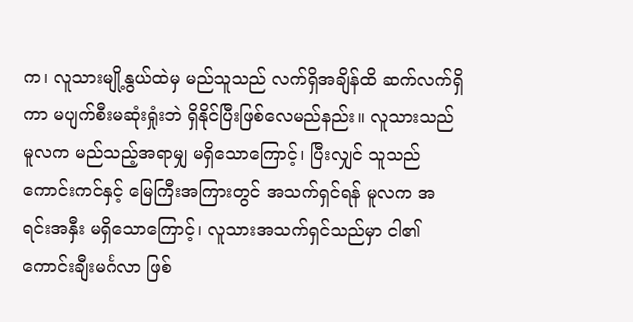က၊ လူသားမျို့နွယ်ထဲမှ မည်သူသည် လက်ရှိအချိန်ထိ ဆက်လက်ရှိကာ မပျက်စီးမဆုံးရှုံးဘဲ ရှိနိုင်ပြီးဖြစ်လေမည်နည်း။ လူသားသည် မူလက မည်သည့်အရာမျှ မရှိသောကြောင့်၊ ပြီးလျှင် သူသည် ကောင်းကင်နှင့် မြေကြီးအကြားတွင် အသက်ရှင်ရန် မူလက အရင်းအနှီး မရှိသောကြောင့်၊ လူသားအသက်ရှင်သည်မှာ ငါ၏ကောင်းချီးမင်္ဂလာ ဖြစ်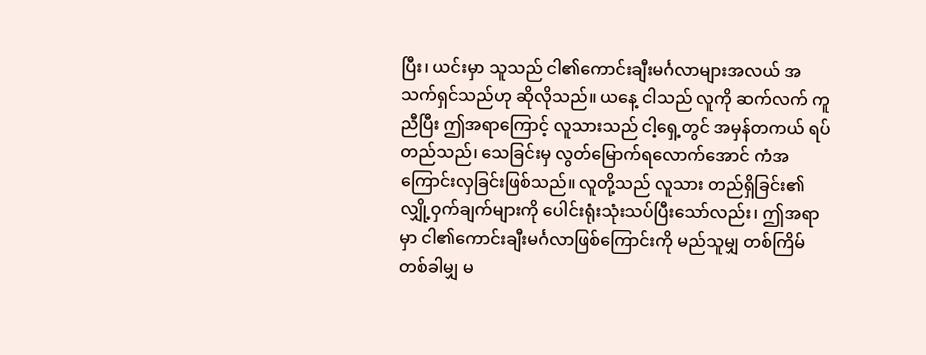ပြီး၊ ယင်းမှာ သူသည် ငါ၏ကောင်းချီးမင်္ဂလာများအလယ် အသက်ရှင်သည်ဟု ဆိုလိုသည်။ ယနေ့ ငါသည် လူကို ဆက်လက် ကူညီပြီး ဤအရာကြောင့် လူသားသည် ငါ့ရှေ့တွင် အမှန်တကယ် ရပ်တည်သည်၊ သေခြင်းမှ လွတ်မြောက်ရလောက်အောင် ကံအကြောင်းလှခြင်းဖြစ်သည်။ လူတို့သည် လူသား တည်ရှိခြင်း၏ လျှို့ဝှက်ချက်များကို ပေါင်းရုံးသုံးသပ်ပြီးသော်လည်း၊ ဤအရာမှာ ငါ၏ကောင်းချီးမင်္ဂလာဖြစ်ကြောင်းကို မည်သူမျှ တစ်ကြိမ်တစ်ခါမျှ မ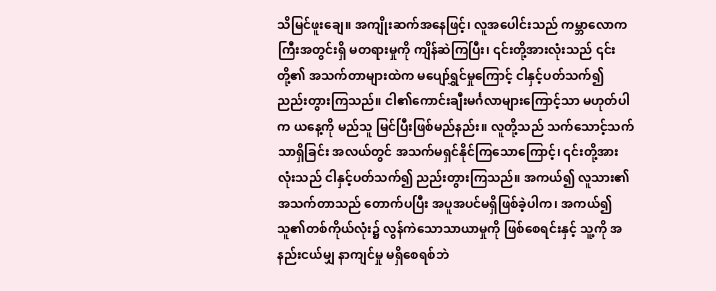သိမြင်ဖူးချေ။ အကျိုးဆက်အနေဖြင့်၊ လူအပေါင်းသည် ကမ္ဘာလောကကြီးအတွင်းရှိ မတရားမှုကို ကျိန်ဆဲကြပြီး၊ ၎င်းတို့အားလုံးသည် ၎င်းတို့၏ အသက်တာများထဲက မပျော်ရွှင်မှုကြောင့် ငါနှင့်ပတ်သက်၍ ညည်းတွားကြသည်။ ငါ၏ကောင်းချီးမင်္ဂလာများကြောင့်သာ မဟုတ်ပါက ယနေ့ကို မည်သူ မြင်ပြီးဖြစ်မည်နည်း။ လူတို့သည် သက်သောင့်သက်သာရှိခြင်း အလယ်တွင် အသက်မရှင်နိုင်ကြသောကြောင့်၊ ၎င်းတို့အားလုံးသည် ငါနှင့်ပတ်သက်၍ ညည်းတွားကြသည်။ အကယ်၍ လူသား၏အသက်တာသည် တောက်ပပြီး အပူအပင်မရှိဖြစ်ခဲ့ပါက၊ အကယ်၍ သူ၏တစ်ကိုယ်လုံး၌ လွန်ကဲသောသာယာမှုကို ဖြစ်စေရင်းနှင့် သူ့ကို အနည်းငယ်မျှ နာကျင်မှု မရှိစေရစ်ဘဲ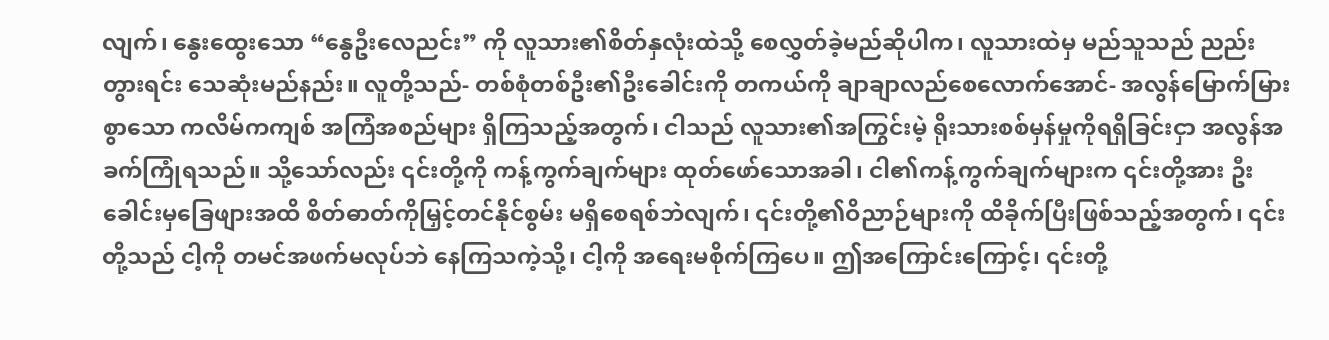လျက်၊ နွေးထွေးသော “နွေဦးလေညင်း” ကို လူသား၏စိတ်နှလုံးထဲသို့ စေလွှတ်ခဲ့မည်ဆိုပါက၊ လူသားထဲမှ မည်သူသည် ညည်းတွားရင်း သေဆုံးမည်နည်း။ လူတို့သည်- တစ်စုံတစ်ဦး၏ဦးခေါင်းကို တကယ်ကို ချာချာလည်စေလောက်အောင်- အလွန်မြောက်မြားစွာသော ကလိမ်ကကျစ် အကြံအစည်များ ရှိကြသည့်အတွက်၊ ငါသည် လူသား၏အကြွင်းမဲ့ ရိုးသားစစ်မှန်မှုကိုရရှိခြင်းငှာ အလွန်အခက်ကြုံရသည်။ သို့သော်လည်း ၎င်းတို့ကို ကန့်ကွက်ချက်များ ထုတ်ဖော်သောအခါ၊ ငါ၏ကန့်ကွက်ချက်များက ၎င်းတို့အား ဦးခေါင်းမှခြေဖျားအထိ စိတ်ဓာတ်ကိုမြှင့်တင်နိုင်စွမ်း မရှိစေရစ်ဘဲလျက်၊ ၎င်းတို့၏ဝိညာဉ်များကို ထိခိုက်ပြီးဖြစ်သည့်အတွက်၊ ၎င်းတို့သည် ငါ့ကို တမင်အဖက်မလုပ်ဘဲ နေကြသကဲ့သို့၊ ငါ့ကို အရေးမစိုက်ကြပေ။ ဤအကြောင်းကြောင့်၊ ၎င်းတို့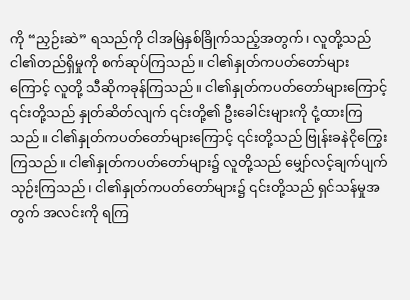ကို “ညှဉ်းဆဲ” ရသည်ကို ငါအမြဲနှစ်ခြိုက်သည့်အတွက်၊ လူတို့သည် ငါ၏တည်ရှိမှုကို စက်ဆုပ်ကြသည်။ ငါ၏နှုတ်ကပတ်တော်များကြောင့် လူတို့ သီဆိုကခုန်ကြသည်။ ငါ၏နှုတ်ကပတ်တော်များကြောင့် ၎င်းတို့သည် နှုတ်ဆိတ်လျက် ၎င်းတို့၏ ဦးခေါင်းများကို ငုံ့ထားကြသည်။ ငါ၏နှုတ်ကပတ်တော်များကြောင့် ၎င်းတို့သည် ဗြုန်းခနဲငိုကြွေးကြသည်။ ငါ၏နှုတ်ကပတ်တော်များ၌ လူတို့သည် မျှော်လင့်ချက်ပျက်သုဉ်းကြသည်၊ ငါ၏နှုတ်ကပတ်တော်များ၌ ၎င်းတို့သည် ရှင်သန်မှုအတွက် အလင်းကို ရကြ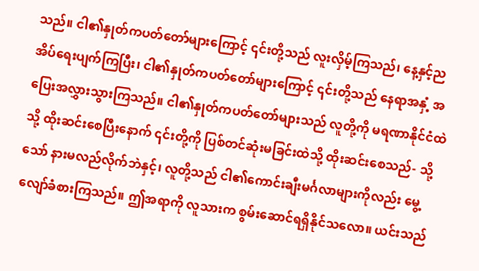သည်။ ငါ၏နှုတ်ကပတ်တော်များကြောင့် ၎င်းတို့သည် လူးလှိမ့်ကြသည်၊ နေ့နှင့်ည အိပ်ရေးပျက်ကြပြီး၊ ငါ၏နှုတ်ကပတ်တော်များကြောင့် ၎င်းတို့သည် နေရာအနှံ့ အပြေးအလွှားသွားကြသည်။ ငါ၏နှုတ်ကပတ်တော်များသည် လူတို့ကို မရဏာနိုင်ငံထဲသို့ ထိုးဆင်းစေပြီးနောက် ၎င်းတို့ကို ပြစ်တင်ဆုံးမခြင်းထဲသို့ ထိုးဆင်းစေသည်- သို့သော် နားမလည်လိုက်ဘဲနှင့်၊ လူတို့သည် ငါ၏ကောင်းချီးမင်္ဂလာများကိုလည်း မွေ့လျော်ခံစားကြသည်။ ဤအရာကို လူသားက စွမ်းဆောင်ရရှိနိုင်သလော။ ယင်းသည်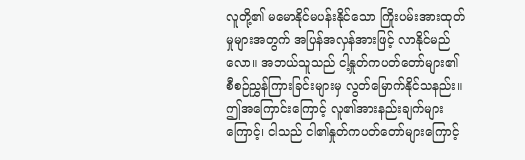လူတို့၏ မမောနိုင်မပန်းနိုင်သော ကြိုးပမ်းအားထုတ်မှုများအတွက် အပြန်အလှန်အားဖြင့် လာနိုင်မည်လော။ အဘယ်သူသည် ငါ့နှုတ်ကပတ်တော်များ၏ စီစဉ်ညွှန်ကြားခြင်းများမှ လွတ်မြောက်နိုင်သနည်း။ ဤအကြောင်းကြောင့် လူ၏အားနည်းချက်များကြောင့်၊ ငါသည် ငါ၏နှုတ်ကပတ်တော်များကြောင့်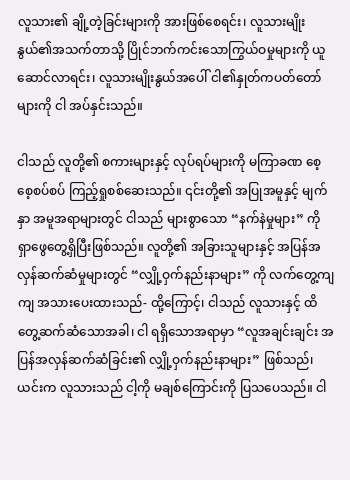လူသား၏ ချို့တဲ့ခြင်းများကို အားဖြစ်စေရင်း၊ လူသားမျိုးနွယ်၏အသက်တာသို့ ပြိုင်ဘက်ကင်းသောကြွယ်ဝမှုများကို ယူဆောင်လာရင်း၊ လူသားမျိုးနွယ်အပေါ် ငါ၏နှုတ်ကပတ်တော်များကို ငါ အပ်နှင်းသည်။

ငါသည် လူတို့၏ စကားများနှင့် လုပ်ရပ်များကို မကြာခဏ စေ့စေ့စပ်စပ် ကြည့်ရှုစစ်ဆေးသည်။ ၎င်းတို့၏ အပြုအမူနှင့် မျက်နှာ အမူအရာများတွင် ငါသည် များစွာသော “နက်နဲမှုများ” ကို ရှာဖွေတွေ့ရှိပြီးဖြစ်သည်။ လူတို့၏ အခြားသူများနှင့် အပြန်အလှန်ဆက်ဆံမှုများတွင် “လျှို့ဝှက်နည်းနာများ” ကို လက်တွေ့ကျကျ အသားပေးထားသည်- ထို့ကြောင့်၊ ငါသည် လူသားနှင့် ထိတွေ့ဆက်ဆံသောအခါ၊ ငါ ရရှိသောအရာမှာ “လူအချင်းချင်း အပြန်အလှန်ဆက်ဆံခြင်း၏ လျှို့ဝှက်နည်းနာများ” ဖြစ်သည်၊ ယင်းက လူသားသည် ငါ့ကို မချစ်ကြောင်းကို ပြသပေသည်။ ငါ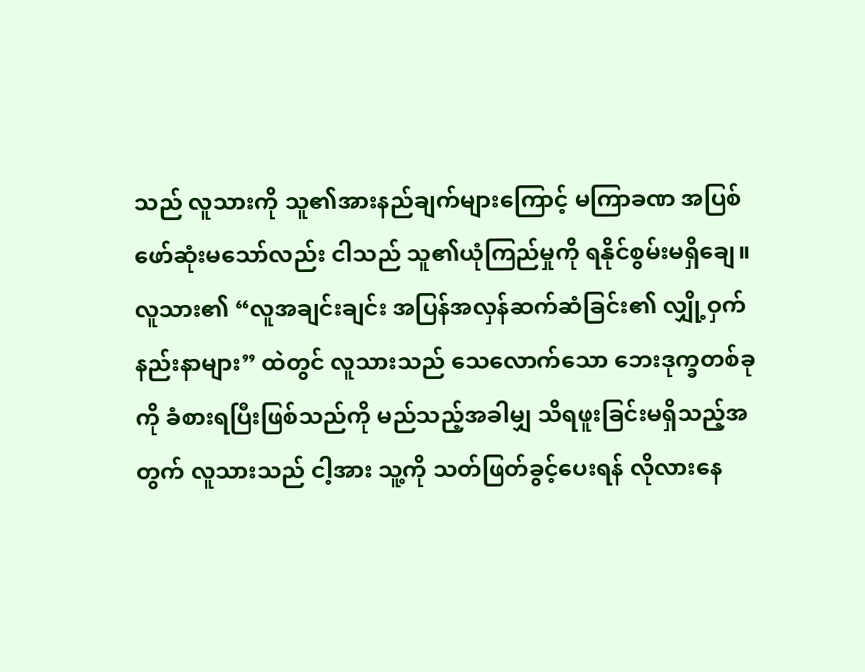သည် လူသားကို သူ၏အားနည်ချက်များကြောင့် မကြာခဏ အပြစ်ဖော်ဆုံးမသော်လည်း ငါသည် သူ၏ယုံကြည်မှုကို ရနိုင်စွမ်းမရှိချေ။ လူသား၏ “လူအချင်းချင်း အပြန်အလှန်ဆက်ဆံခြင်း၏ လျှို့ဝှက်နည်းနာများ” ထဲတွင် လူသားသည် သေလောက်သော ဘေးဒုက္ခတစ်ခုကို ခံစားရပြီးဖြစ်သည်ကို မည်သည့်အခါမျှ သိရဖူးခြင်းမရှိသည့်အတွက် လူသားသည် ငါ့အား သူ့ကို သတ်ဖြတ်ခွင့်ပေးရန် လိုလားနေ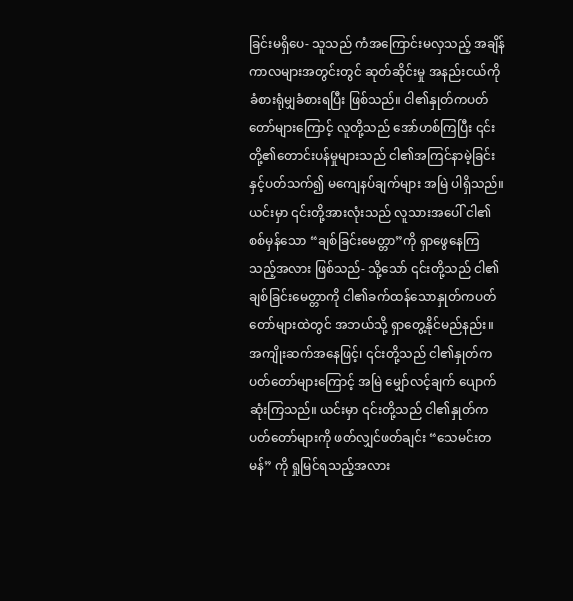ခြင်းမရှိပေ- သူသည် ကံအကြောင်းမလှသည့် အချိန်ကာလများအတွင်းတွင် ဆုတ်ဆိုင်းမှု အနည်းငယ်ကို ခံစားရုံမျှခံစားရပြီး ဖြစ်သည်။ ငါ၏နှုတ်ကပတ်တော်များကြောင့် လူတို့သည် အော်ဟစ်ကြပြီး ၎င်းတို့၏တောင်းပန်မှုများသည် ငါ၏အကြင်နာမဲ့ခြင်းနှင့်ပတ်သက်၍ မကျေနပ်ချက်များ အမြဲ ပါရှိသည်။ ယင်းမှာ ၎င်းတို့အားလုံးသည် လူသားအပေါ် ငါ၏စစ်မှန်သော “ချစ်ခြင်းမေတ္တာ”ကို ရှာဖွေနေကြသည့်အလား ဖြစ်သည်- သို့သော် ၎င်းတို့သည် ငါ၏ချစ်ခြင်းမေတ္တာကို ငါ၏ခက်ထန်သောနှုတ်ကပတ်တော်များထဲတွင် အဘယ်သို့ ရှာတွေ့နိုင်မည်နည်း။ အကျိုးဆက်အနေဖြင့်၊ ၎င်းတို့သည် ငါ၏နှုတ်ကပတ်တော်များကြောင့် အမြဲ မျှော်လင့်ချက် ပျောက်ဆုံးကြသည်။ ယင်းမှာ ၎င်းတို့သည် ငါ၏နှုတ်ကပတ်တော်များကို ဖတ်လျှင်ဖတ်ချင်း “သေမင်းတမန်” ကို ရှုမြင်ရသည့်အလား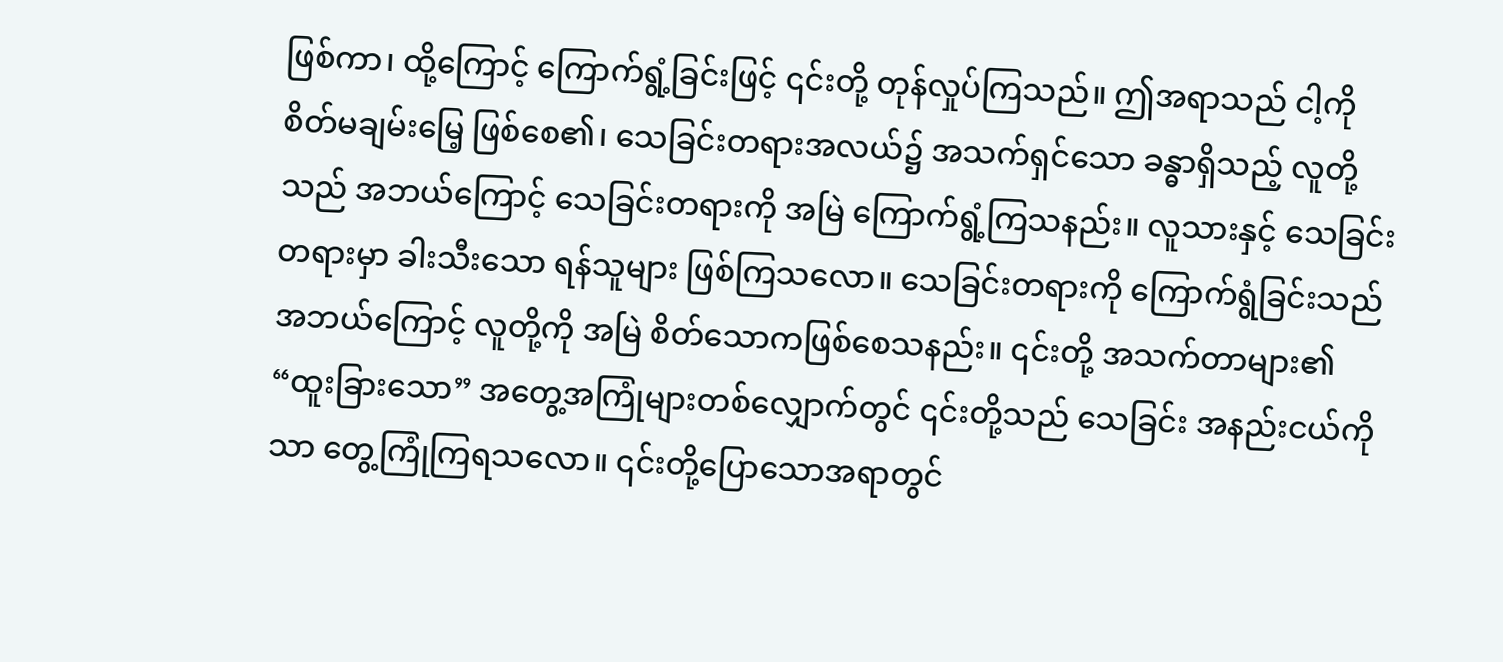ဖြစ်ကာ၊ ထို့ကြောင့် ကြောက်ရွံ့ခြင်းဖြင့် ၎င်းတို့ တုန်လှုပ်ကြသည်။ ဤအရာသည် ငါ့ကို စိတ်မချမ်းမြေ့ ဖြစ်စေ၏၊ သေခြင်းတရားအလယ်၌ အသက်ရှင်သော ခန္ဓာရှိသည့် လူတို့သည် အဘယ်ကြောင့် သေခြင်းတရားကို အမြဲ ကြောက်ရွံ့ကြသနည်း။ လူသားနှင့် သေခြင်းတရားမှာ ခါးသီးသော ရန်သူများ ဖြစ်ကြသလော။ သေခြင်းတရားကို ကြောက်ရွံခြင်းသည် အဘယ်ကြောင့် လူတို့ကို အမြဲ စိတ်သောကဖြစ်စေသနည်း။ ၎င်းတို့ အသက်တာများ၏ “ထူးခြားသော” အတွေ့အကြုံများတစ်လျှောက်တွင် ၎င်းတို့သည် သေခြင်း အနည်းငယ်ကိုသာ တွေ့ကြုံကြရသလော။ ၎င်းတို့ပြောသောအရာတွင်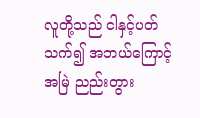လူတို့သည် ငါနှင့်ပတ်သက်၍ အဘယ်ကြောင့် အမြဲ ညည်းတွား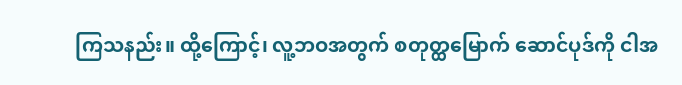ကြသနည်း။ ထို့ကြောင့်၊ လူ့ဘဝအတွက် စတုတ္ထမြောက် ဆောင်ပုဒ်ကို ငါအ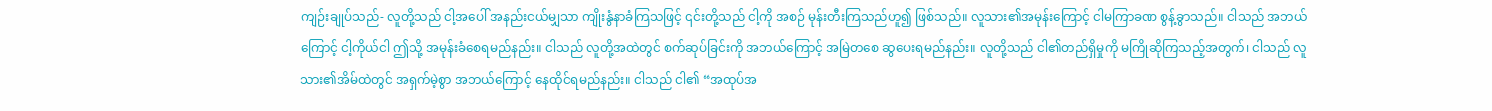ကျဉ်းချုပ်သည်- လူတို့သည် ငါ့အပေါ် အနည်းငယ်မျှသာ ကျိုးနွံနာခံကြသဖြင့် ၎င်းတို့သည် ငါ့ကို အစဉ် မုန်းတီးကြသည်ဟူ၍ ဖြစ်သည်။ လူသား၏အမုန်းကြောင့် ငါမကြာခဏ စွန့်ခွာသည်။ ငါသည် အဘယ်ကြောင့် ငါ့ကိုယ်ငါ ဤသို့ အမုန်းခံစေရမည်နည်း။ ငါသည် လူတို့အထဲတွင် စက်ဆုပ်ခြင်းကို အဘယ်ကြောင့် အမြဲတစေ ဆွပေးရမည်နည်း။ လူတို့သည် ငါ၏တည်ရှိမှုကို မကြိုဆိုကြသည့်အတွက်၊ ငါသည် လူသား၏အိမ်ထဲတွင် အရှက်မဲ့စွာ အဘယ်ကြောင့် နေထိုင်ရမည်နည်း။ ငါသည် ငါ၏ “အထုပ်အ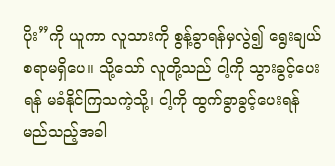ပိုး”ကို ယူကာ လူသားကို စွန့်ခွာရန်မှလွဲ၍ ရွေးချယ်စရာမရှိပေ။ သို့သော် လူတို့သည် ငါ့ကို သွားခွင့်ပေးရန် မခံနိုင်ကြသကဲ့သို့၊ ငါ့ကို ထွက်ခွာခွင့်ပေးရန် မည်သည့်အခါ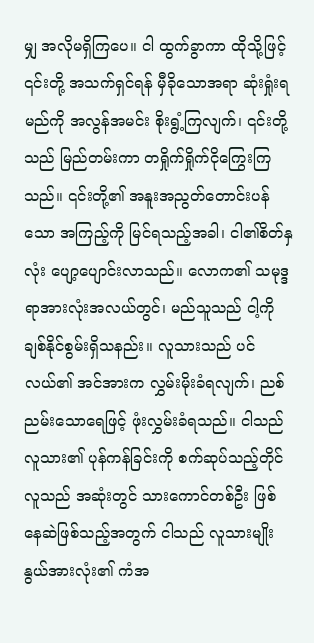မျှ အလိုမရှိကြပေ။ ငါ ထွက်ခွာကာ ထိုသို့ဖြင့် ၎င်းတို့ အသက်ရှင်ရန် မှီခိုသောအရာ ဆုံးရှုံးရမည်ကို အလွန်အမင်း စိုးရွံ့ကြလျက်၊ ၎င်းတို့သည် မြည်တမ်းကာ တရှိုက်ရှိုက်ငိုကြွေးကြသည်။ ၎င်းတို့၏ အနူးအညွတ်တောင်းပန်သော အကြည့်ကို မြင်ရသည့်အခါ၊ ငါ၏စိတ်နှလုံး ပျော့ပျောင်းလာသည်။ လောက၏ သမုဒ္ဒရာအားလုံးအလယ်တွင်၊ မည်သူသည် ငါ့ကို ချစ်နိုင်စွမ်းရှိသနည်း။ လူသားသည် ပင်လယ်၏ အင်အားက လွှမ်းမိုးခံရလျက်၊ ညစ်ညမ်းသောရေဖြင့် ဖုံးလွှမ်းခံရသည်။ ငါသည် လူသား၏ ပုန်ကန်ခြင်းကို စက်ဆုပ်သည့်တိုင် လူသည် အဆုံးတွင် သားကောင်တစ်ဦး ဖြစ်နေဆဲဖြစ်သည့်အတွက် ငါသည် လူသားမျိုးနွယ်အားလုံး၏ ကံအ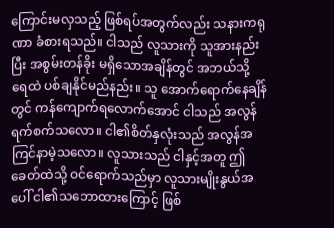ကြောင်းမလှသည့် ဖြစ်ရပ်အတွက်လည်း သနားကရုဏာ ခံစားရသည်။ ငါသည် လူသားကို သူအားနည်းပြီး အစွမ်းတန်ခိုး မရှိသောအချိန်တွင် အဘယ်သို့ ရေထဲ ပစ်ချနိုင်မည်နည်း။ သူ အောက်ရောက်နေချိန်တွင် ကန်ကျောက်ရလောက်အောင် ငါသည် အလွန် ရက်စက်သလော။ ငါ၏စိတ်နှလုံးသည် အလွန်အကြင်နာမဲ့သလော။ လူသားသည် ငါနှင့်အတူ ဤခေတ်ထဲသို့ ဝင်ရောက်သည်မှာ လူသားမျိုးနွယ်အပေါ် ငါ၏သဘောထားကြောင့် ဖြစ်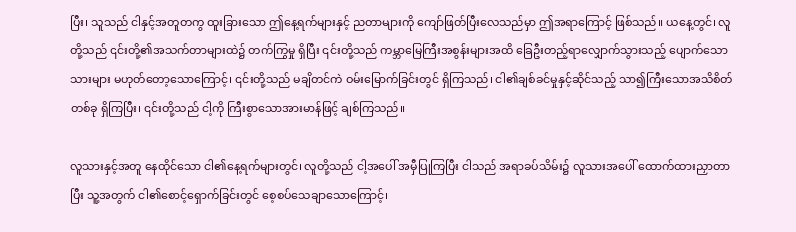ပြီး၊ သူသည် ငါနှင့်အတူတကွ ထူးခြားသော ဤနေ့ရက်များနှင့် ညတာများကို ကျော်ဖြတ်ပြီးလေသည်မှာ ဤအရာကြောင့် ဖြစ်သည်။ ယနေ့တွင်၊ လူတို့သည် ၎င်းတို့၏အသက်တာများထဲ၌ တက်ကြွမှု ရှိပြီး ၎င်းတို့သည် ကမ္ဘာမြေကြီးအစွန်းများအထိ ခြေဦးတည့်ရာလျှောက်သွားသည့် ပျောက်သောသားများ မဟုတ်တော့သောကြောင့်၊ ၎င်းတို့သည် မချိတင်ကဲ ဝမ်းမြောက်ခြင်းတွင် ရှိကြသည်၊ ငါ၏ချစ်ခင်မှုနှင့်ဆိုင်သည့် သာ၍ကြီးသောအသိစိတ်တစ်ခု ရှိကြပြီး၊ ၎င်းတို့သည် ငါ့ကို ကြီးစွာသောအားမာန်ဖြင့် ချစ်ကြသည်။

လူသားနှင့်အတူ နေထိုင်သော ငါ၏နေ့ရက်များတွင်၊ လူတို့သည် ငါ့အပေါ် အမှီပြုကြပြီး ငါသည် အရာခပ်သိမ်း၌ လူသားအပေါ် ထောက်ထားညှာတာပြီး သူ့အတွက် ငါ၏စောင့်ရှောက်ခြင်းတွင် စေ့စပ်သေချာသောကြောင့်၊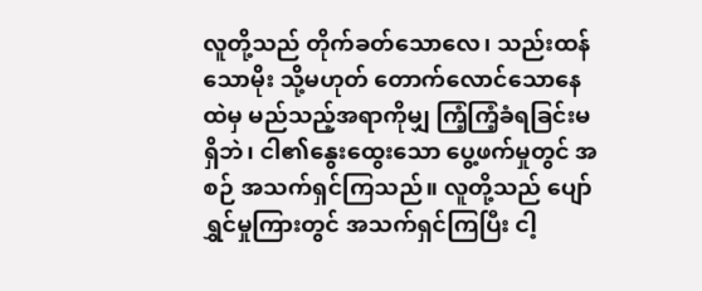လူတို့သည် တိုက်ခတ်သောလေ၊ သည်းထန်သောမိုး သို့မဟုတ် တောက်လောင်သောနေထဲမှ မည်သည့်အရာကိုမျှ ကြံ့ကြံ့ခံရခြင်းမရှိဘဲ၊ ငါ၏နွေးထွေးသော ပွေ့ဖက်မှုတွင် အစဉ် အသက်ရှင်ကြသည်။ လူတို့သည် ပျော်ရွှင်မှုကြားတွင် အသက်ရှင်ကြပြီး ငါ့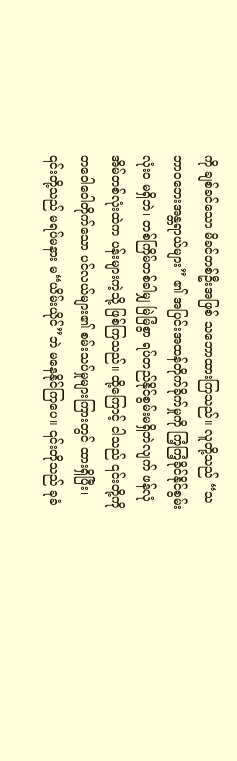ကို ချစ်ခင်သော မိခင်တစ်ဦးအဖြစ် သဘောထားကြသည်။ လူတို့သည် “သဘာဝဘေးအန္တရာယ်များ” ၏ အပြင်းအထန်တိုက်ခိုက်မှုကို ကြံ့ကြံ့ခိုင်နိုင်စွမ်း လုံးဝ မရှိဘဲ၊ တစ်ကြိမ်တစ်ခါမျှ မြဲမြံစွာ ရပ်တည်နိုင်စွမ်းမရှိဘဲလျက် ဖန်လုံအိမ်တစ်လုံးထဲက ပန်းများကဲ့သို့ ဖြစ်ကြသည်။ ထို့ကြောင့် ငါသည် ၎င်းတို့ကို တဝေါဝေါတိုက်သော ပင်လယ်များ၏ စမ်းသပ်မှုများကြားတွင် ထားရှိပြီး၊ ၎င်းတို့သည် မရပ်မနား မ“ယိမ်းယိုင်”ဘဲ မနေနိုင်ကြပေ။ ၎င်းတိုသည် ခုခံ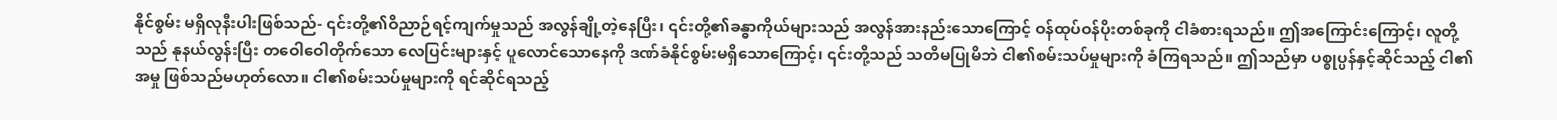နိုင်စွမ်း မရှိလုနီးပါးဖြစ်သည်- ၎င်းတို့၏ဝိညာဉ်ရင့်ကျက်မှုသည် အလွန်ချို့တဲ့နေပြီး၊ ၎င်းတို့၏ခန္ဓာကိုယ်များသည် အလွန်အားနည်းသောကြောင့် ဝန်ထုပ်ဝန်ပိုးတစ်ခုကို ငါခံစားရသည်။ ဤအကြောင်းကြောင့်၊ လူတို့သည် နုနယ်လွန်းပြီး တဝေါဝေါတိုက်သော လေပြင်းများနှင့် ပူလောင်သောနေကို ဒဏ်ခံနိုင်စွမ်းမရှိသောကြောင့်၊ ၎င်းတို့သည် သတိမပြုမိဘဲ ငါ၏စမ်းသပ်မှုများကို ခံကြရသည်။ ဤသည်မှာ ပစ္စုပ္ပန်နှင့်ဆိုင်သည့် ငါ၏အမှု ဖြစ်သည်မဟုတ်လော။ ငါ၏စမ်းသပ်မှုများကို ရင်ဆိုင်ရသည့်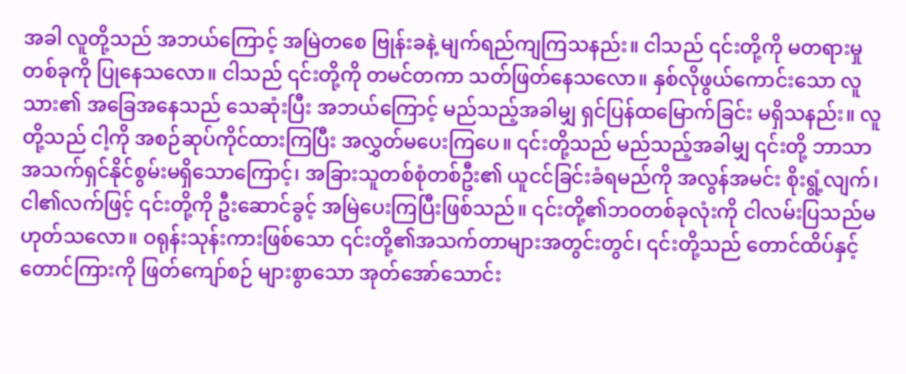အခါ လူတို့သည် အဘယ်ကြောင့် အမြဲတစေ ဗြုန်းခနဲ့ မျက်ရည်ကျကြသနည်း။ ငါသည် ၎င်းတို့ကို မတရားမှုတစ်ခုကို ပြုနေသလော။ ငါသည် ၎င်းတို့ကို တမင်တကာ သတ်ဖြတ်နေသလော။ နှစ်လိုဖွယ်ကောင်းသော လူသား၏ အခြေအနေသည် သေဆုံးပြီး အဘယ်ကြောင့် မည်သည့်အခါမျှ ရှင်ပြန်ထမြောက်ခြင်း မရှိသနည်း။ လူတို့သည် ငါ့ကို အစဉ်ဆုပ်ကိုင်ထားကြပြီး အလွှတ်မပေးကြပေ။ ၎င်းတို့သည် မည်သည့်အခါမျှ ၎င်းတို့ ဘာသာ အသက်ရှင်နိုင်စွမ်းမရှိသောကြောင့်၊ အခြားသူတစ်စုံတစ်ဦး၏ ယူငင်ခြင်းခံရမည်ကို အလွန်အမင်း စိုးရွံ့လျက်၊ ငါ၏လက်ဖြင့် ၎င်းတို့ကို ဦးဆောင်ခွင့် အမြဲပေးကြပြီးဖြစ်သည်။ ၎င်းတို့၏ဘဝတစ်ခုလုံးကို ငါလမ်းပြသည်မဟုတ်သလော။ ဝရုန်းသုန်းကားဖြစ်သော ၎င်းတို့၏အသက်တာများအတွင်းတွင်၊ ၎င်းတို့သည် တောင်ထိပ်နှင့် တောင်ကြားကို ဖြတ်ကျော်စဉ် များစွာသော အုတ်အော်သောင်း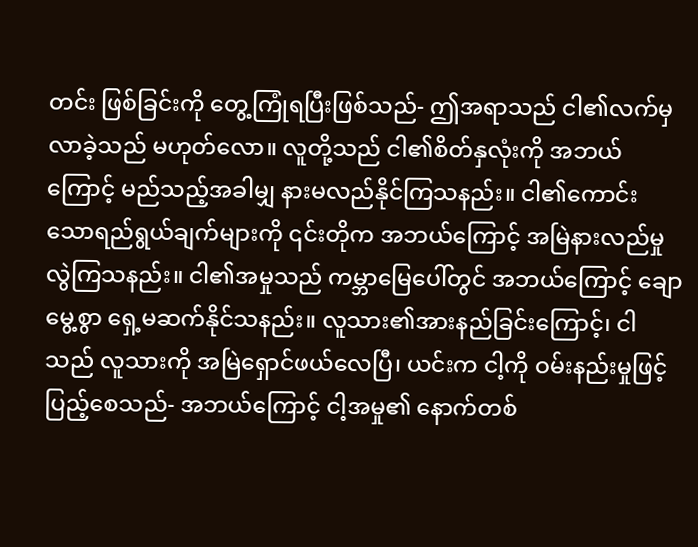တင်း ဖြစ်ခြင်းကို တွေ့ကြုံရပြီးဖြစ်သည်- ဤအရာသည် ငါ၏လက်မှ လာခဲ့သည် မဟုတ်လော။ လူတို့သည် ငါ၏စိတ်နှလုံးကို အဘယ်ကြောင့် မည်သည့်အခါမျှ နားမလည်နိုင်ကြသနည်း။ ငါ၏ကောင်းသောရည်ရွယ်ချက်များကို ၎င်းတိုက အဘယ်ကြောင့် အမြဲနားလည်မှုလွဲကြသနည်း။ ငါ၏အမှုသည် ကမ္ဘာမြေပေါ်တွင် အဘယ်ကြောင့် ချောမွေ့စွာ ရှေ့မဆက်နိုင်သနည်း။ လူသား၏အားနည်ခြင်းကြောင့်၊ ငါသည် လူသားကို အမြဲရှောင်ဖယ်လေပြီ၊ ယင်းက ငါ့ကို ဝမ်းနည်းမှုဖြင့် ပြည့်စေသည်- အဘယ်ကြောင့် ငါ့အမှု၏ နောက်တစ်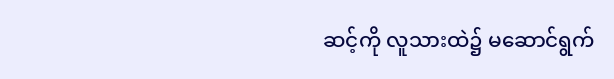ဆင့်ကို လူသားထဲ၌ မဆောင်ရွက်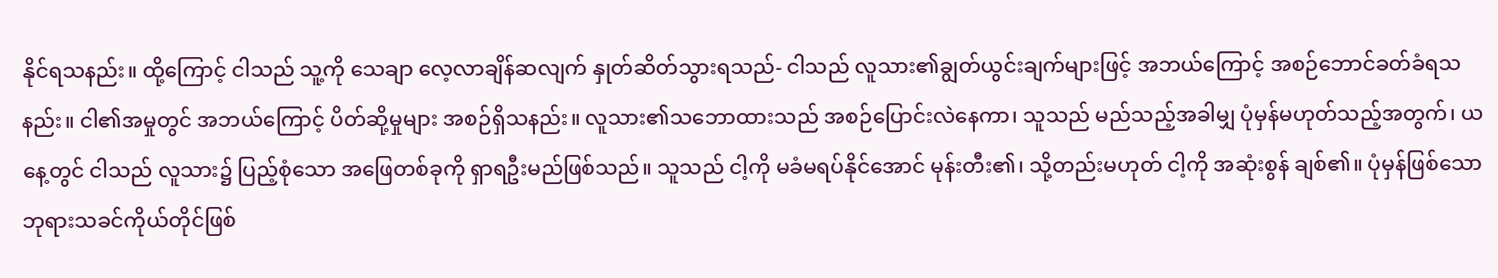နိုင်ရသနည်း။ ထို့ကြောင့် ငါသည် သူ့ကို သေချာ လေ့လာချိန်ဆလျက် နှုတ်ဆိတ်သွားရသည်- ငါသည် လူသား၏ချွတ်ယွင်းချက်များဖြင့် အဘယ်ကြောင့် အစဉ်ဘောင်ခတ်ခံရသနည်း။ ငါ၏အမှုတွင် အဘယ်ကြောင့် ပိတ်ဆို့မှုများ အစဉ်ရှိသနည်း။ လူသား၏သဘောထားသည် အစဉ်ပြောင်းလဲနေကာ၊ သူသည် မည်သည့်အခါမျှ ပုံမှန်မဟုတ်သည့်အတွက်၊ ယနေ့တွင် ငါသည် လူသား၌ ပြည့်စုံသော အဖြေတစ်ခုကို ရှာရဦးမည်ဖြစ်သည်။ သူသည် ငါ့ကို မခံမရပ်နိုင်အောင် မုန်းတီး၏၊ သို့တည်းမဟုတ် ငါ့ကို အဆုံးစွန် ချစ်၏။ ပုံမှန်ဖြစ်သော ဘုရားသခင်ကိုယ်တိုင်ဖြစ်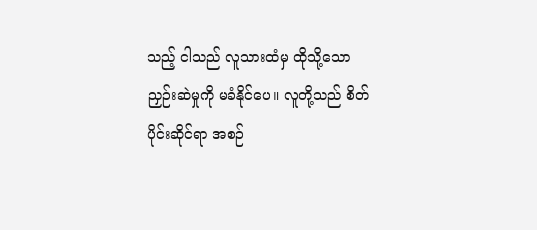သည့် ငါသည် လူသားထံမှ ထိုသို့သော ညှဉ်းဆဲမှုကို မခံနိုင်ပေ။ လူတို့သည် စိတ်ပိုင်းဆိုင်ရာ အစဉ်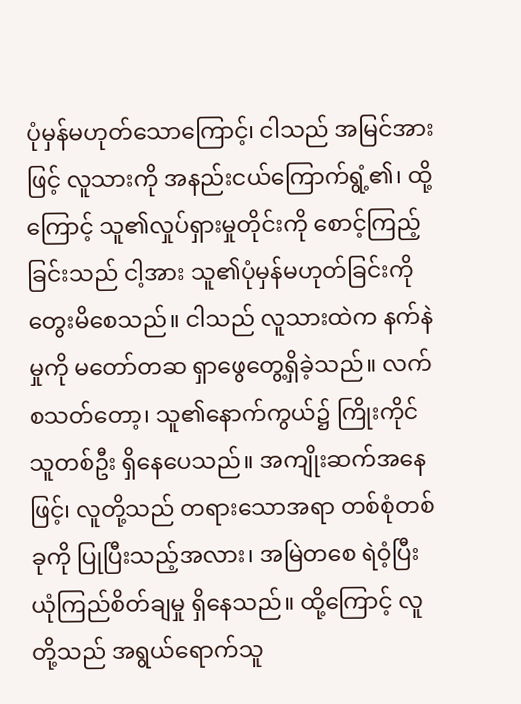ပုံမှန်မဟုတ်သောကြောင့်၊ ငါသည် အမြင်အားဖြင့် လူသားကို အနည်းငယ်ကြောက်ရွံ့၏၊ ထို့ကြောင့် သူ၏လှုပ်ရှားမှုတိုင်းကို စောင့်ကြည့်ခြင်းသည် ငါ့အား သူ၏ပုံမှန်မဟုတ်ခြင်းကို တွေးမိစေသည်။ ငါသည် လူသားထဲက နက်နဲမှုကို မတော်တဆ ရှာဖွေတွေ့ရှိခဲ့သည်။ လက်စသတ်တော့၊ သူ၏နောက်ကွယ်၌ ကြိုးကိုင်သူတစ်ဦး ရှိနေပေသည်။ အကျိုးဆက်အနေဖြင့်၊ လူတို့သည် တရားသောအရာ တစ်စုံတစ်ခုကို ပြုပြီးသည့်အလား၊ အမြဲတစေ ရဲဝံ့ပြီး ယုံကြည်စိတ်ချမှု ရှိနေသည်။ ထို့ကြောင့် လူတို့သည် အရွယ်ရောက်သူ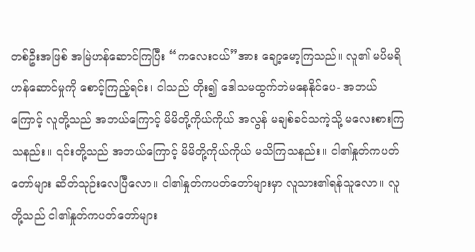တစ်ဦးအဖြစ် အမြဲဟန်ဆောင်ကြပြီး “ကလေးငယ်”အား ချော့မော့ကြသည်။ လူ၏ မပိမရိဟန်ဆောင်မှုကို စောင့်ကြည့်ရင်း၊ ငါသည် တိုး၍ ဒေါသမထွက်ဘဲမနေနိုင်ပေ- အဘယ်ကြောင့် လူတို့သည် အဘယ်ကြောင့် မိမိတို့ကိုယ်ကိုယ် အလွန် မချစ်ခင်သကဲ့သို့ မလေးစားကြသနည်း။ ၎င်းတို့သည် အဘယ်ကြောင့် မိမိတို့ကိုယ်ကိုယ် မသိကြသနည်း။ ငါ၏နှုတ်ကပတ်တော်များ ဆိတ်သုဉ်းလေပြီလော။ ငါ၏နှုတ်ကပတ်တော်များမှာ လူသား၏ရန်သူလော။ လူတို့သည် ငါ၏နှုတ်ကပတ်တော်များ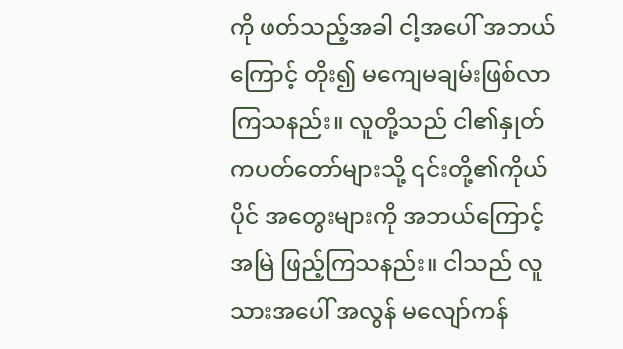ကို ဖတ်သည့်အခါ ငါ့အပေါ် အဘယ်ကြောင့် တိုး၍ မကျေမချမ်းဖြစ်လာကြသနည်း။ လူတို့သည် ငါ၏နှုတ်ကပတ်တော်များသို့ ၎င်းတို့၏ကိုယ်ပိုင် အတွေးများကို အဘယ်ကြောင့် အမြဲ ဖြည့်ကြသနည်း။ ငါသည် လူသားအပေါ် အလွန် မလျော်ကန်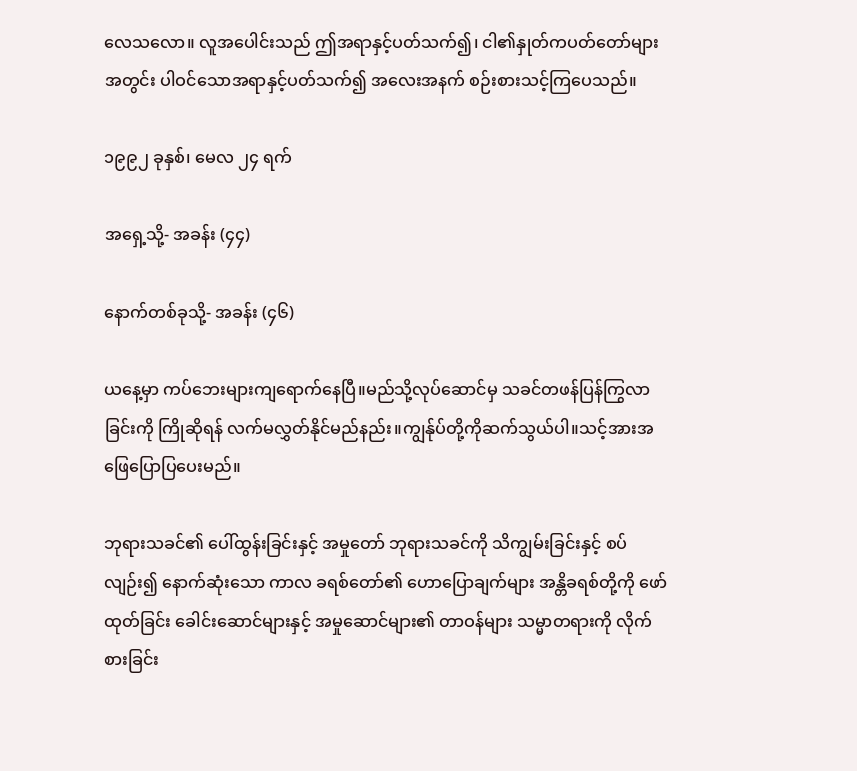လေသလော။ လူအပေါင်းသည် ဤအရာနှင့်ပတ်သက်၍၊ ငါ၏နှုတ်ကပတ်တော်များအတွင်း ပါဝင်သောအရာနှင့်ပတ်သက်၍ အလေးအနက် စဉ်းစားသင့်ကြပေသည်။

၁၉၉၂ ခုနှစ်၊ မေလ ၂၄ ရက်

အရှေ့သို့- အခန်း (၄၄)

နောက်တစ်ခုသို့- အခန်း (၄၆)

ယနေ့မှာ ကပ်ဘေးများကျရောက်နေပြီ။မည်သို့လုပ်ဆောင်မှ သခင်တဖန်ပြန်ကြွလာခြင်းကို ကြိုဆိုရန် လက်မလွှတ်နိုင်မည်နည်း။ကျွန်ုပ်တို့ကိုဆက်သွယ်ပါ။သင့်အားအဖြေပြောပြပေးမည်။

ဘုရားသခင်၏ ပေါ်ထွန်းခြင်းနှင့် အမှုတော် ဘုရားသခင်ကို သိကျွမ်းခြင်းနှင့် စပ်လျဉ်း၍ နောက်ဆုံးသော ကာလ ခရစ်တော်၏ ဟောပြောချက်များ အန္တိခရစ်တို့ကို ဖော်ထုတ်ခြင်း ခေါင်းဆောင်များနှင့် အမှုဆောင်များ၏ တာဝန်များ သမ္မာတရားကို လိုက်စားခြင်း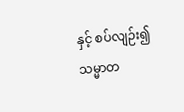နှင့် စပ်လျဉ်း၍ သမ္မာတ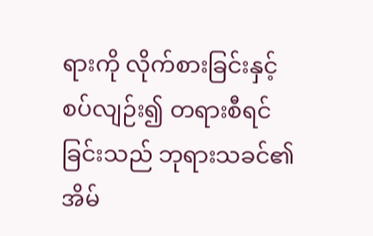ရားကို လိုက်စားခြင်းနှင့် စပ်လျဉ်း၍ တရားစီရင်ခြင်းသည် ဘုရားသခင်၏ အိမ်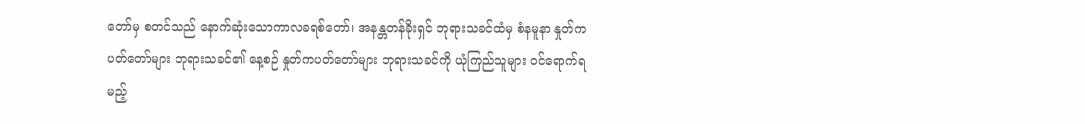တော်မှ စတင်သည် နောက်ဆုံးသောကာလခရစ်တော်၊ အနန္တတန်ခိုးရှင် ဘုရားသခင်ထံမှ စံနမူနာ နှုတ်ကပတ်တော်များ ဘုရားသခင်၏ နေ့စဉ် နှုတ်ကပတ်တော်များ ဘုရားသခင်ကို ယုံကြည်သူများ ဝင်ရောက်ရမည့်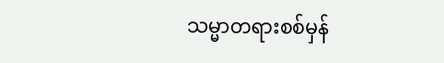သမ္မာတရားစစ်မှန်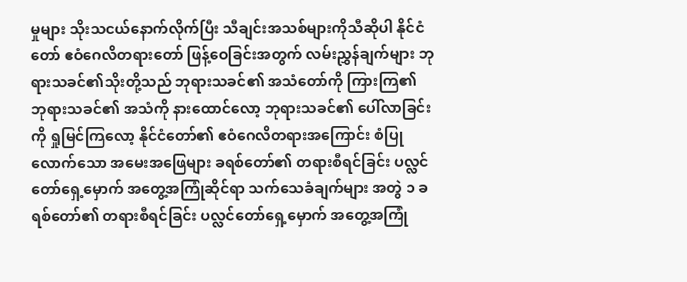မှုများ သိုးသငယ်နောက်လိုက်ပြီး သီချင်းအသစ်များကိုသီဆိုပါ နိုင်ငံတော် ဧဝံဂေလိတရားတော် ဖြန့်ဝေခြင်းအတွက် လမ်းညွှန်ချက်များ ဘုရားသခင်၏သိုးတို့သည် ဘုရားသခင်၏ အသံတော်ကို ကြားကြ၏ ဘုရားသခင်၏ အသံကို နားထောင်လော့ ဘုရားသခင်၏ ပေါ်လာခြင်းကို ရှုမြင်ကြလော့ နိုင်ငံတော်၏ ဧဝံဂေလိတရားအကြောင်း စံပြုလောက်သော အမေးအဖြေများ ခရစ်တော်၏ တရားစီရင်ခြင်း ပလ္လင်တော်ရှေ့မှောက် အတွေ့အကြုံဆိုင်ရာ သက်သေခံချက်များ အတွဲ ၁ ခရစ်တော်၏ တရားစီရင်ခြင်း ပလ္လင်တော်ရှေ့မှောက် အတွေ့အကြုံ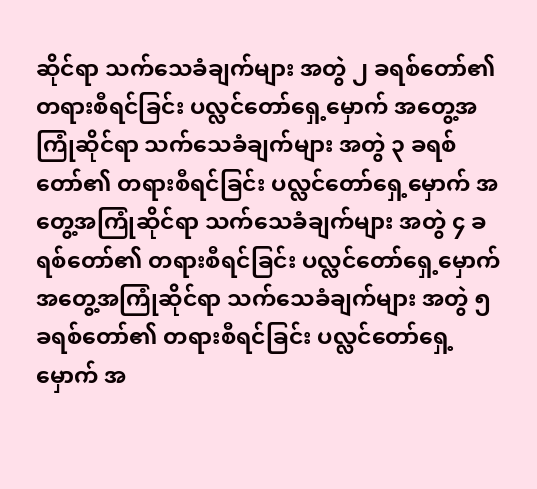ဆိုင်ရာ သက်သေခံချက်များ အတွဲ ၂ ခရစ်တော်၏ တရားစီရင်ခြင်း ပလ္လင်တော်ရှေ့မှောက် အတွေ့အကြုံဆိုင်ရာ သက်သေခံချက်များ အတွဲ ၃ ခရစ်တော်၏ တရားစီရင်ခြင်း ပလ္လင်တော်ရှေ့မှောက် အတွေ့အကြုံဆိုင်ရာ သက်သေခံချက်များ အတွဲ ၄ ခရစ်တော်၏ တရားစီရင်ခြင်း ပလ္လင်တော်ရှေ့မှောက် အတွေ့အကြုံဆိုင်ရာ သက်သေခံချက်များ အတွဲ ၅ ခရစ်တော်၏ တရားစီရင်ခြင်း ပလ္လင်တော်ရှေ့မှောက် အ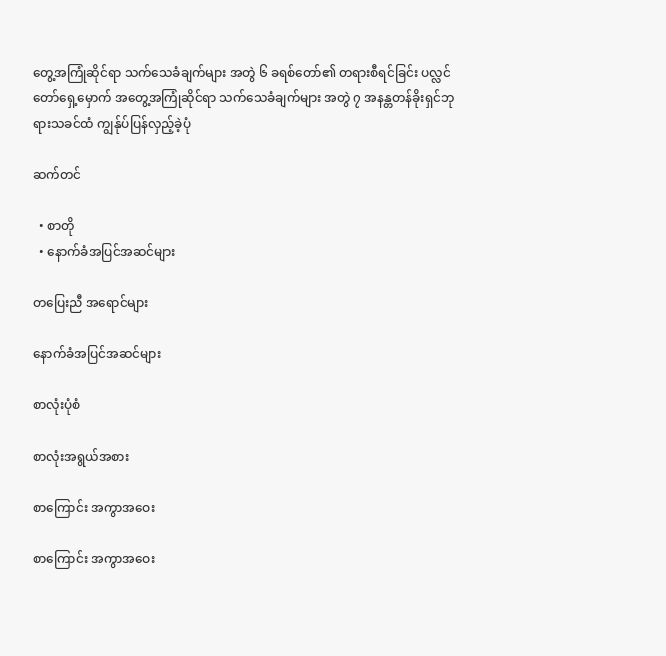တွေ့အကြုံဆိုင်ရာ သက်သေခံချက်များ အတွဲ ၆ ခရစ်တော်၏ တရားစီရင်ခြင်း ပလ္လင်တော်ရှေ့မှောက် အတွေ့အကြုံဆိုင်ရာ သက်သေခံချက်များ အတွဲ ၇ အနန္တတန်ခိုးရှင်ဘုရားသခင်ထံ ကျွန်ုပ်ပြန်လှည့်ခဲ့ပုံ

ဆက်တင်

  • စာတို
  • နောက်ခံအပြင်အဆင်များ

တပြေးညီ အရောင်များ

နောက်ခံအပြင်အဆင်များ

စာလုံးပုံစံ

စာလုံးအရွယ်အစား

စာကြောင်း အကွာအဝေး

စာကြောင်း အကွာအဝေး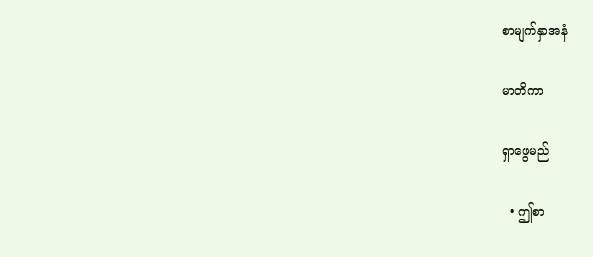စာမျက်နှာအနံ

မာတိကာ

ရှာဖွေမည်

  • ဤစာ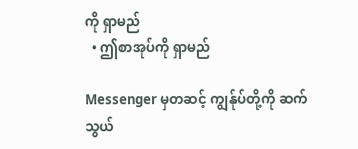ကို ရှာမည်
  • ဤစာအုပ်ကို ရှာမည်

Messenger မှတဆင့် ကျွန်ုပ်တို့ကို ဆက်သွယ်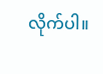လိုက်ပါ။